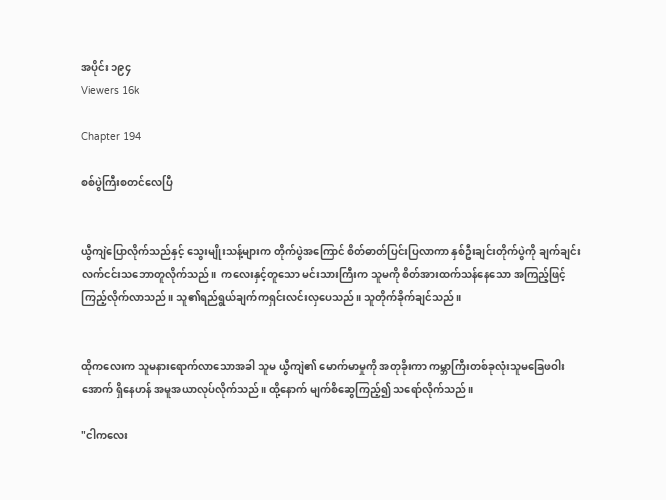အပိုင်း ၁၉၄
Viewers 16k

Chapter 194

စစ်ပွဲကြီးစတင်လေပြီ


ယွီကျဲပြောလိုက်သည်နှင့် သွေးမျိုးသန့်များက တိုက်ပွဲအကြောင် စိတ်ဓာတ်ပြင်းပြလာကာ နှစ်ဦးချင်းတိုက်ပွဲကို ချက်ချင်းလက်ငင်းသဘောတူလိုက်သည်။  ကလေးနှင့်တူသော မင်းသားကြီးက သူမကို စိတ်အားထက်သန်နေသော အကြည့်ဖြင့်ကြည့်လိုက်လာသည်။ သူ၏ရည်ရွယ်ချက်ကရှင်းလင်းလှပေသည်။ သူတိုက်ခိုက်ချင်သည်။


ထိုကလေးက သူမနားရောက်လာသောအခါ သူမ ယွီကျဲ၏ မောက်မာမှုကို အတုခိုးကာ ကမ္ဘာကြီးတစ်ခုလုံးသူမခြေဖဝါးအောက် ရှိနေဟန် အမူအယာလုပ်လိုက်သည်။ ထို့နောက် မျက်စိဆွေကြည့်၍ သရော်လိုက်သည်။

"ငါကလေး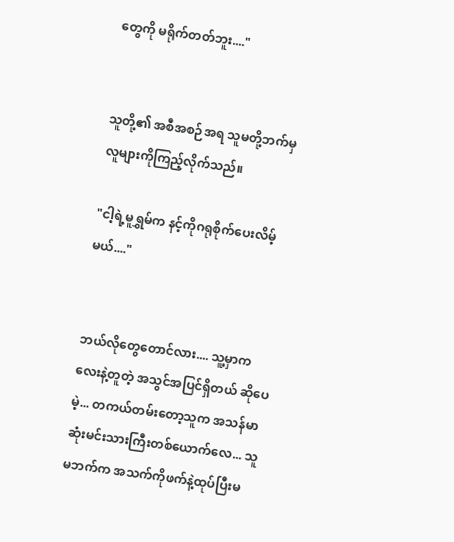တွေကို မရိုက်တတ်ဘူး...."


သူတို့၏ အစီအစဉ်အရ သူမတို့ဘက်မှ လူများကိုကြည့်လိုက်သည်။

"ငါ့ရဲ့မူရွှမ်က နင့်ကိုဂရုစိုက်ပေးလိမ့်မယ်...."


ဘယ်လိုတွေတောင်လား.... သူ့မှာကလေးနဲ့တူတဲ့ အသွင်အပြင်ရှိတယ် ဆိုပေမဲ့... တကယ်တမ်းတော့သူက အသန်မာဆုံးမင်းသားကြီးတစ်ယောက်လေ... သူမဘက်က အသက်ကိုဖက်နဲ့ထုပ်ပြီးမ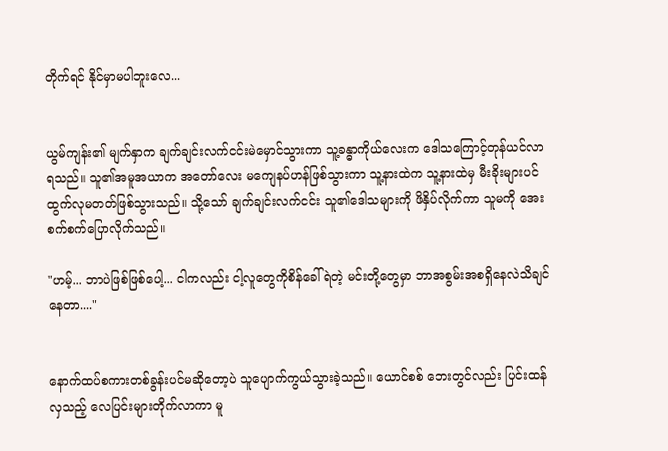တိုက်ရင် နိုင်မှာမပါဘူးလေ...


ယွမ်ကျန်း၏ မျက်နှာက ချက်ချင်းလက်ငင်းမဲမှောင်သွားကာ သူ့ခန္ဓာကိုယ်လေးက ဒေါသကြောင့်တုန်ယင်လာရသည်။ သူ၏အမူအယာက အတော်လေး မကျေနပ်ဟန်ဖြစ်သွားကာ သူ့နားထဲက သူ့နားထဲမှ မီးခိုးများပင် ထွက်လုမတတ်ဖြစ်သွားသည်။ သို့သော် ချက်ချင်းလက်ငင်း သူ၏ဒေါသများကို ဖိနှိပ်လိုက်ကာ သူမကို အေးစက်စက်ပြောလိုက်သည်။

"ဟမ့်... ဘာပဲဖြစ်ဖြစ်ပေါ့... ငါကလည်း ငါ့လူတွေကိုစိန်ခေါ်ရဲတဲ့ မင်းတို့တွေမှာ ဘာအစွမ်းအစရှိနေလဲသိချင်နေတာ...."


နောက်ထပ်စကားတစ်ခွန်းပင်မဆိုတော့ပဲ သူပျောက်ကွယ်သွားခဲ့သည်။ ယောင်စစ် ဘေးတွင်လည်း ပြင်းထန်လှသည့် လေပြင်းများတိုက်လာကာ မူ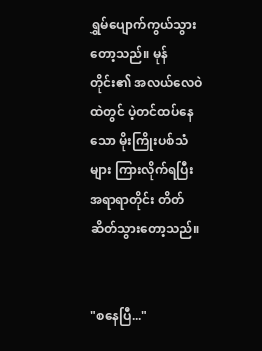ရွှမ်ပျောက်ကွယ်သွားတော့သည်။ မုန်တိုင်း၏ အလယ်လေဝဲထဲတွင် ပဲ့တင်ထပ်နေသော မိုးကြိုးပစ်သံများ ကြားလိုက်ရပြီး အရာရာတိုင်း တိတ်ဆိတ်သွားတော့သည်။


"စနေပြီ..."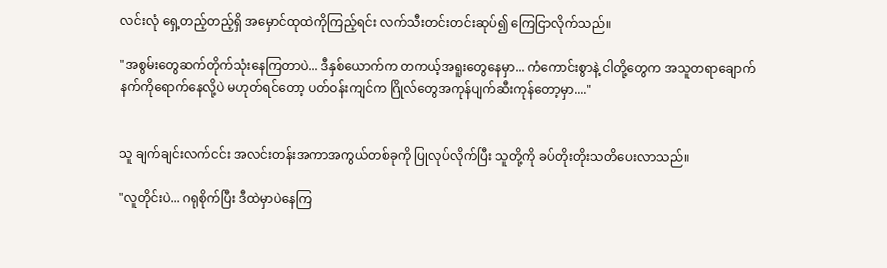လင်းလုံ ရှေ့တည့်တည့်ရှိ အမှောင်ထုထဲကိုကြည့်ရင်း လက်သီးတင်းတင်းဆုပ်၍ ကြေငြာလိုက်သည်။

"အစွမ်းတွေဆက်တိုက်သုံးနေကြတာပဲ... ဒီနှစ်ယောက်က တကယ့်အရူးတွေနေမှာ... ကံကောင်းစွာနဲ့ ငါတို့တွေက အသူတရာချောက်နက်ကိုရောက်နေလို့ပဲ မဟုတ်ရင်တော့ ပတ်ဝန်းကျင်က ဂြိုလ်တွေအကုန်ပျက်ဆီးကုန်တော့မှာ...."


သူ ချက်ချင်းလက်ငင်း အလင်းတန်းအကာအကွယ်တစ်ခုကို ပြုလုပ်လိုက်ပြီး သူတို့ကို ခပ်တိုးတိုးသတိပေးလာသည်။

"လူတိုင်းပဲ... ဂရုစိုက်ပြီး ဒီထဲမှာပဲနေကြ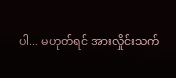ပါ... မဟုတ်ရင် အားလှိုင်းသက်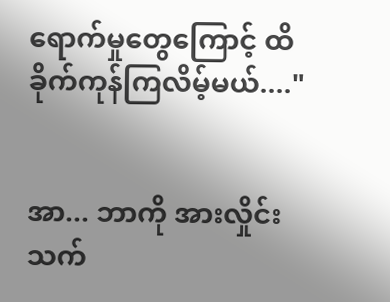ရောက်မှုတွေကြောင့် ထိခိုက်ကုန်ကြလိမ့်မယ်...."


အာ... ဘာကို အားလှိုင်းသက်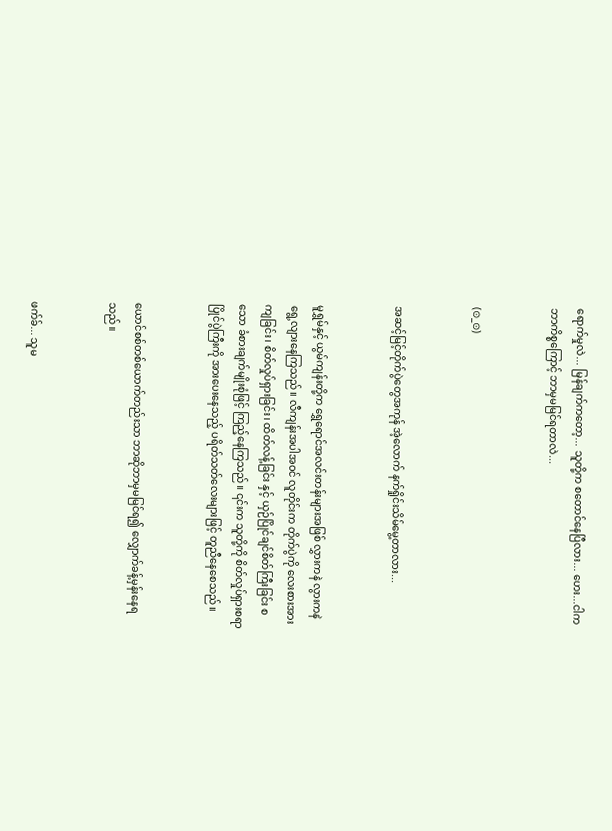ရောက်မှုလဲ... မြန်ချက်ကတော့... သူတို့က စတောင်နေပြီလား... ဟေး...ငါကဘာကိစ္စကြောင့် ဘာမှမမြင်ရတာလဲ...


(⊙_⊙)


အဆင့်မြင့်တိုက်ပွဲတွေအကုန် အဲ့လောက် နက်ရှိုင်းသိမ်မွေ့တာလား...


မူရွှမ်နှင့် ယွမ်ကျန်းတို့က ရွှေရောင်အလင်းတန်းများအဖြစ် လွှားကနဲ လွားကနဲရွေ့လျားနေကြသည်။ လီကျန်းအပါအဝင် လူတိုင်းက တိုက်ပွဲကို လေးစားအားကျခြင်း၊ စိတ်လှုပ်ရှားခြင်း၊ ထိတ်လန့်ခြင်း နှင့် ယှဉ်ပြိုင်ချင်စိတ်ကြီးခြင်း စသော ခံစားချက်မျိုးစုံဖြင့် ကြည့်နေကြသည်။ ၎င်းက သူတို့ကို စိတ်လှုပ်ရှားစရာ ပြိုင်ပွဲကြီးကို အားပေးနေသည့် ပရိတ်သတ်လေးများဖြင့် တူညီနေစေသည်။


ယောင်စစ်တစ်ယောက်တည်းသာ ဘာဆိုဘာမှမမြင်ရ၍ လျှောက်ခန့်မှန်းနေရသည်။


ဖက်ခ်... သူမ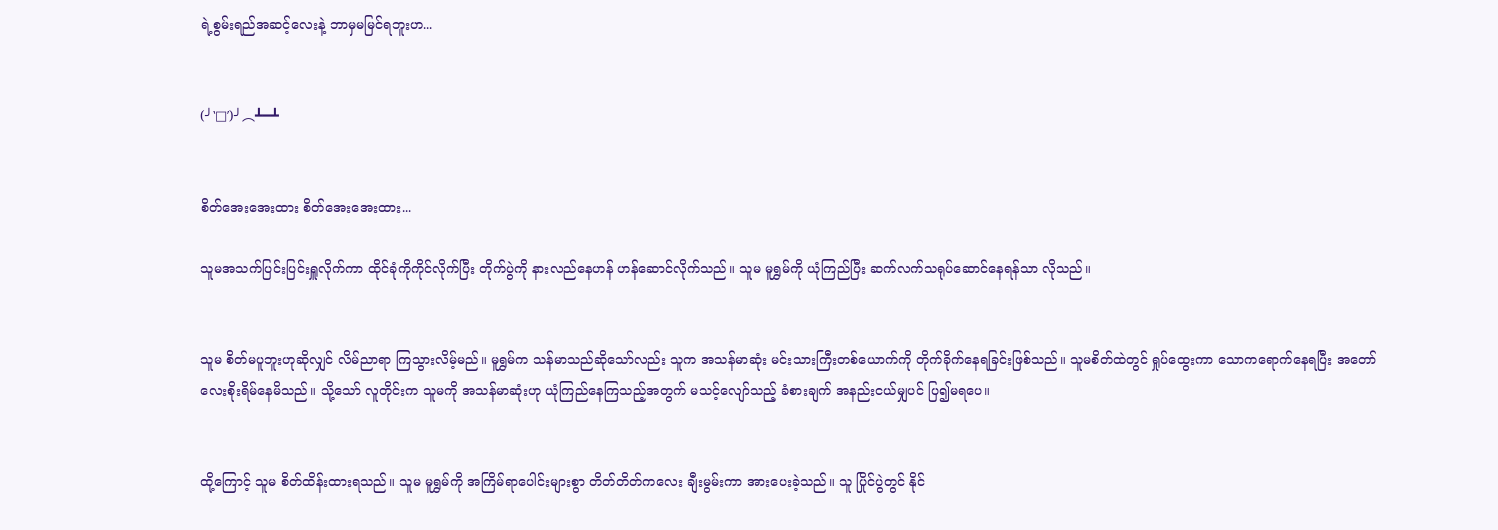ရဲ့စွမ်းရည်အဆင့်လေးနဲ့ ဘာမှမမြင်ရဘူးဟ...


(╯‵□′)╯︵┻━┻


စိတ်အေးအေးထား စိတ်အေးအေးထား...

သူမအသက်ပြင်းပြင်းရှူလိုက်ကာ ထိုင်ခုံကိုကိုင်လိုက်ပြီး တိုက်ပွဲကို နားလည်နေဟန် ဟန်ဆောင်လိုက်သည်။ သူမ မူရွှမ်ကို ယုံကြည်ပြီး ဆက်လက်သရုပ်ဆောင်နေရန်သာ လိုသည်။


သူမ စိတ်မပူဘူးဟုဆိုလျှင် လိမ်ညာရာ ကြသွားလိမ့်မည်။ မူရွှမ်က သန်မာသည်ဆိုသော်လည်း သူက အသန်မာဆုံး မင်းသားကြီးတစ်ယောက်ကို တိုက်ခိုက်နေရခြင်းဖြစ်သည်။ သူမစိတ်ထဲတွင် ရှုပ်ထွေးကာ သောကရောက်နေရပြီး အတော်လေးစိုးရိမ်နေမိသည်။ သို့သော် လူတိုင်းက သူမကို အသန်မာဆုံးဟု ယုံကြည်နေကြသည့်အတွက် မသင့်လျော်သည့် ခံစားချက် အနည်းငယ်မျှပင် ပြ၍မရပေ။


ထို့ကြောင့် သူမ စိတ်ထိန်းထားရသည်။ သူမ မူရွှမ်ကို အကြိမ်ရာပေါင်းများစွာ တိတ်တိတ်ကလေး ချီးမွမ်းကာ အားပေးခဲ့သည်။ သူ ပြိုင်ပွဲတွင် နိုင်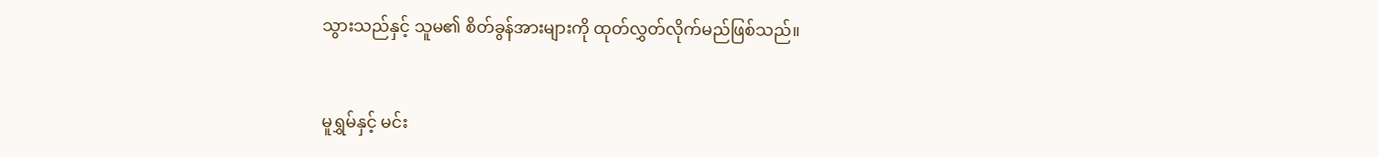သွားသည်နှင့် သူမ၏ စိတ်ခွန်အားများကို ထုတ်လွှတ်လိုက်မည်ဖြစ်သည်။


မူရွှမ်နှင့် မင်း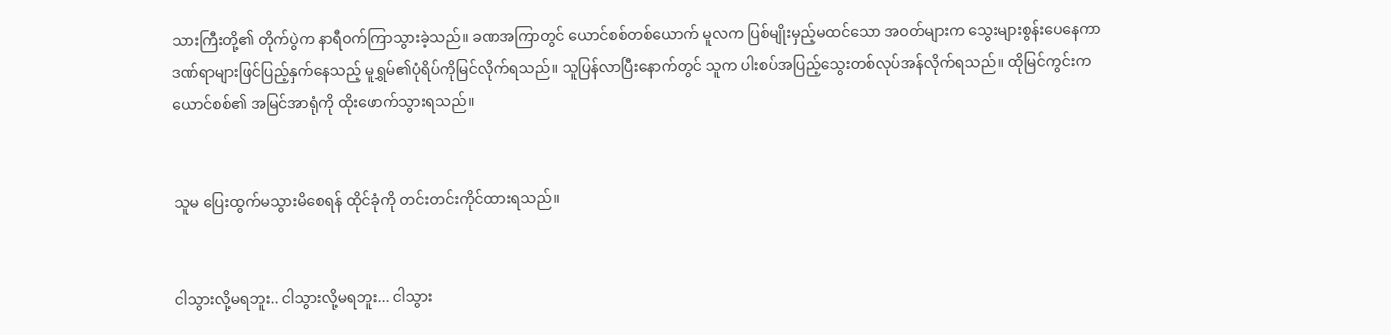သားကြီးတို့၏ တိုက်ပွဲက နာရီဝက်ကြာသွားခဲ့သည်။ ခဏအကြာတွင် ယောင်စစ်တစ်ယောက် မူလက ပြစ်မျိုးမှည့်မထင်သော အဝတ်များက သွေးများစွန်းပေနေကာ ဒဏ်ရာများဖြင်ပြည့်နှက်နေသည့် မူရွှမ်၏ပုံရိပ်ကိုမြင်လိုက်ရသည်။ သူပြန်လာပြီးနောက်တွင် သူက ပါးစပ်အပြည့်သွေးတစ်လုပ်အန်လိုက်ရသည်။ ထိုမြင်ကွင်းက ယောင်စစ်၏ အမြင်အာရုံကို ထိုးဖောက်သွားရသည်။


သူမ ပြေးထွက်မသွားမိစေရန် ထိုင်ခုံကို တင်းတင်းကိုင်ထားရသည်။


ငါသွားလို့မရဘူး.. ငါသွားလို့မရဘူး... ငါသွား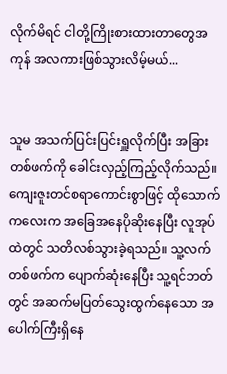လိုက်မိရင် ငါတို့ကြိုးစားထားတာတွေအကုန် အလကားဖြစ်သွားလိမ့်မယ်...


သူမ အသက်ပြင်းပြင်းရှူလိုက်ပြီး အခြားတစ်ဖက်ကို ခေါင်းလှည့်ကြည့်လိုက်သည်။ ကျေးဇူးတင်စရာကောင်းစွာဖြင့် ထိုသောက်ကလေးက အခြေအနေပိုဆိုးနေပြီး လူအုပ်ထဲတွင် သတိလစ်သွားခဲ့ရသည်။ သူ့လက်တစ်ဖက်က ပျောက်ဆုံးနေပြီး သူ့ရင်ဘတ်တွင် အဆက်မပြတ်သွေးထွက်နေသော အပေါက်ကြီးရှိနေ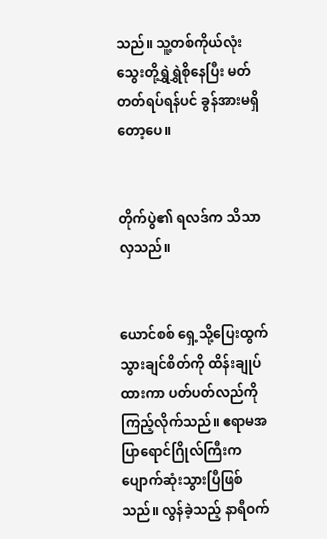သည်။ သူ့တစ်ကိုယ်လုံး သွေးတို့ရွှဲရွှဲစိုနေပြီး မတ်တတ်ရပ်ရန်ပင် ခွန်အားမရှိတော့ပေ။


တိုက်ပွဲ၏ ရလဒ်က သိသာလှသည်။


ယောင်စစ် ရှေ့သို့ပြေးထွက်သွားချင်စိတ်ကို ထိန်းချုပ်ထားကာ ပတ်ပတ်လည်ကို ကြည့်လိုက်သည်။ ဧရာမအပြာရောင်ဂြိုလ်ကြီးက ပျောက်ဆုံးသွားပြီဖြစ်သည်။ လွန်ခဲ့သည့် နာရီဝက်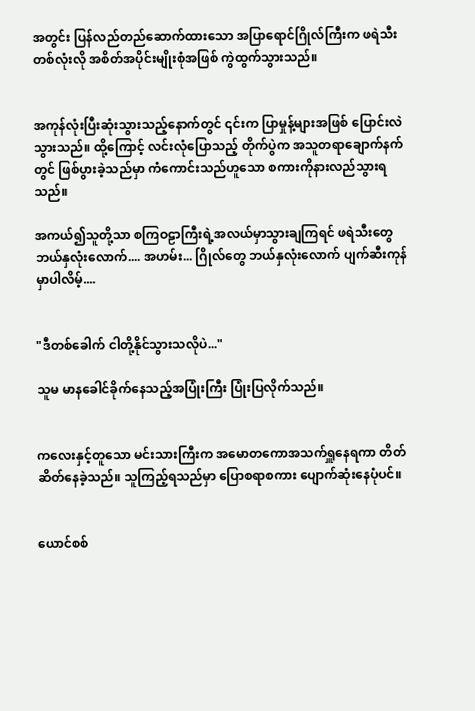အတွင်း ပြန်လည်တည်ဆောက်ထားသော အပြာရောင်ဂြိုလ်ကြီးက ဖရဲသီးတစ်လုံးလို အစိတ်အပိုင်းမျိုးစုံအဖြစ် ကွဲထွက်သွားသည်။


အကုန်လုံးပြီးဆုံးသွားသည့်နောက်တွင် ၎င်းက ပြာမှုန့်များအဖြစ် ပြောင်းလဲသွားသည်။ ထို့ကြောင့် လင်းလုံပြောသည့် တိုက်ပွဲက အသူတရာချောက်နက်တွင် ဖြစ်ပွားခဲ့သည်မှာ ကံကောင်းသည်ဟူသော စကားကိုနားလည်သွားရသည်။

အကယ်၍သူတို့သာ စကြဝဠာကြီးရဲ့အလယ်မှာသွားချကြရင် ဖရဲသီးတွေဘယ်နှလုံးလောက်.... အဟမ်း... ဂြိုလ်တွေ ဘယ်နှလုံးလောက် ပျက်ဆီးကုန်မှာပါလိမ့်....


"ဒီတစ်ခေါက် ငါတို့နိုင်သွားသလိုပဲ..."

သူမ မာနခေါင်ခိုက်နေသည့်အပြုံးကြီး ပြုံးပြလိုက်သည်။


ကလေးနှင့်တူသော မင်းသားကြီးက အမောတကောအသက်ရှူနေရကာ တိတ်ဆိတ်နေခဲ့သည်။ သူကြည့်ရသည်မှာ ပြောစရာစကား ပျောက်ဆုံးနေပုံပင်။


ယောင်စစ်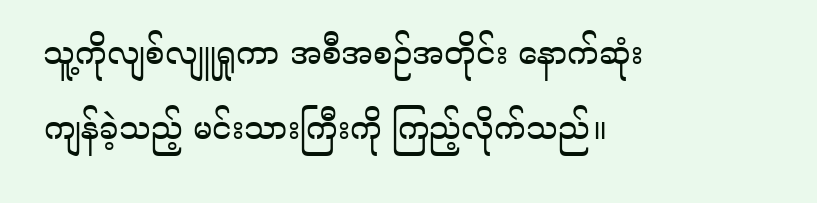သူ့ကိုလျစ်လျူရှုကာ အစီအစဉ်အတိုင်း နောက်ဆုံးကျန်ခဲ့သည့် မင်းသားကြီးကို ကြည့်လိုက်သည်။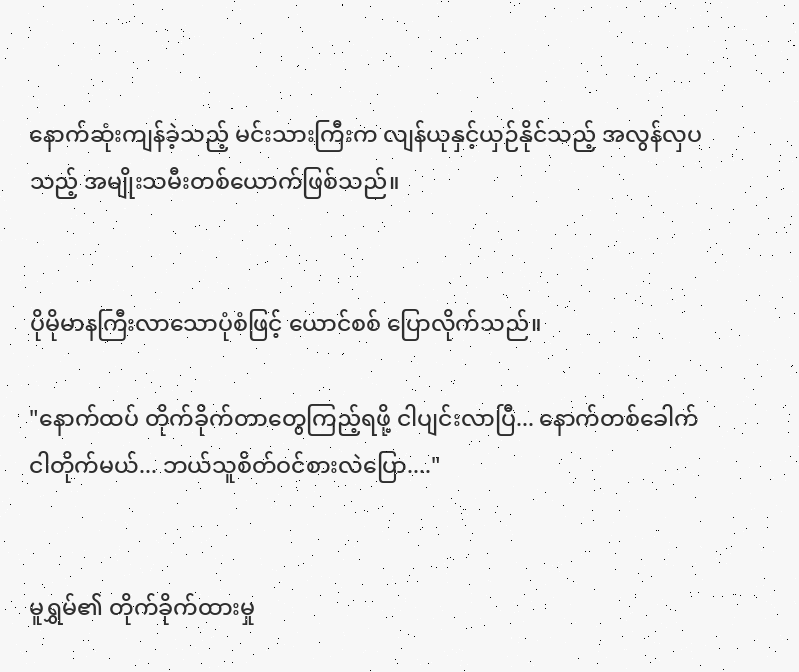နောက်ဆုံးကျန်ခဲ့သည့် မင်းသားကြီးက လျန်ယုနှင့်ယှဉ်နိုင်သည့် အလွန်လှပသည့် အမျိုးသမီးတစ်ယောက်ဖြစ်သည်။


ပိုမိုမာနကြီးလာသောပုံစံဖြင့် ယောင်စစ် ပြောလိုက်သည်။

"နောက်ထပ် တိုက်ခိုက်တာတွေကြည့်ရဖို့ ငါပျင်းလာပြီ... နောက်တစ်ခေါက် ငါတိုက်မယ်... ဘယ်သူစိတ်ဝင်စားလဲပြော...."


မူရွှမ်၏ တိုက်ခိုက်ထားမှု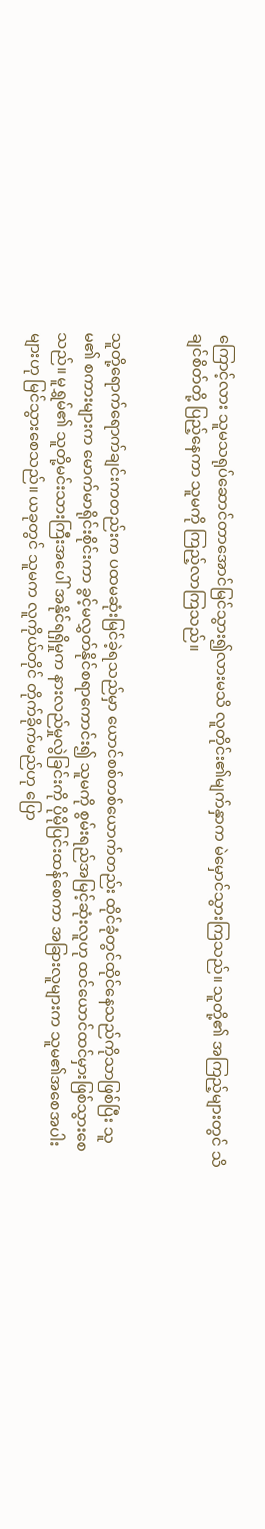ကြောင့်လား သူမသရုပ်ဆောင်တာအောင်မြင်သွား၍လားမသိ လူတိုင်း၏မျက်နှာက မဲမှောင်သွားကြသည်။ သူတို့၏ အကြည့်များတွင် သိချင်စိတ်တို့ ပြည့်နေကာ သူမကို ကြည့်လာကြသည်။


သူတို့ရောက်ရောက်ချင်းကတည်းက ပထမဆုံးမြင်ခဲ့ရသည်မှာ ယောင်စစ်တစ်ယောက်တည်း ထိုင်ခုံတွင်ထိုင်နေသည်ကိုသာဖြစ်ပြီး သူမ၏ စကားများက မောက်မာရိုင်းစိုင်းကာ ခွင့်မလွှတ်နိုင်စရာကောင်း၍ သူမကို စွမ်းရည်အမြင့်ဆုံးလူဟု ထင်ယောင်ထင်မှားဖြစ်သွားစေသည်။ မူရွှမ်၏ သူတို့မင်းသားကြီးအပေါ် အနိုင်ရရှိမှုက နားလည်မှုလွဲခြင်းကို ပိုမိုပြင်းထန်စေကာ အခြားလူများက သူမ၏အစေအပါးများဟု မြင်သွားစေသည်။ ယခုတွင် သူမက လူကိုယ်တိုင် တိုက်ခိုက်မည်ဟု ပြော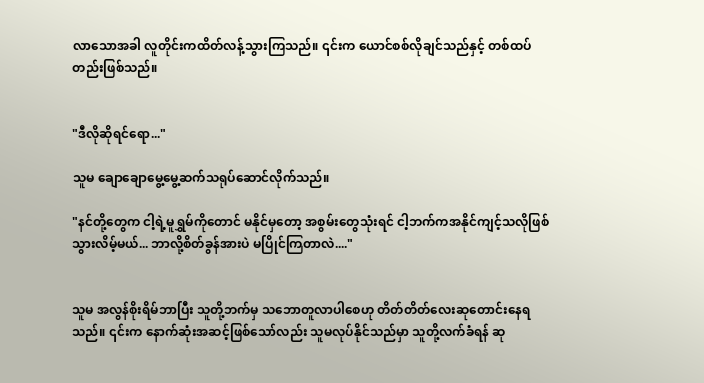လာသောအခါ လူတိုင်းကထိတ်လန့်သွားကြသည်။ ၎င်းက ယောင်စစ်လိုချင်သည်နှင့် တစ်ထပ်တည်းဖြစ်သည်။


"ဒီလိုဆိုရင်ရော..."

သူမ ချောချောမွေ့မွေ့ဆက်သရုပ်ဆောင်လိုက်သည်။

"နင်တို့တွေက ငါ့ရဲ့မူရွှမ်ကိုတောင် မနိုင်မှတော့ အစွမ်းတွေသုံးရင် ငါ့ဘက်ကအနိုင်ကျင့်သလိုဖြစ်သွားလိမ့်မယ်... ဘာလို့စိတ်ခွန်အားပဲ မပြိုင်ကြတာလဲ...."


သူမ အလွန်စိုးရိမ်ဘာပြီး သူတို့ဘက်မှ သဘောတူလာပါစေဟု တိတ်တိတ်လေးဆုတောင်းနေရသည်။ ၎င်းက နောက်ဆုံးအဆင့်ဖြစ်သော်လည်း သူမလုပ်နိုင်သည်မှာ သူတို့လက်ခံရန် ဆု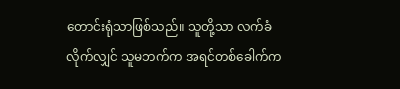တောင်းရုံသာဖြစ်သည်။ သူတို့သာ လက်ခံလိုက်လျှင် သူမဘက်က အရင်တစ်ခေါက်က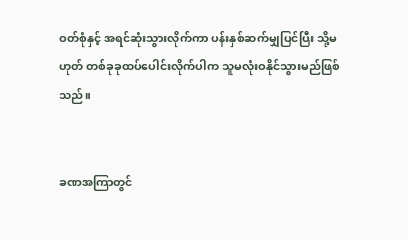ဝတ်စုံနှင့် အရင်ဆုံးသွားလိုက်ကာ ပန်းနှစ်ဆက်မျှပြင်ပြီး သို့မဟုတ် တစ်ခုခုထပ်ပေါင်းလိုက်ပါက သူမလုံးဝနိုင်သွားမည်ဖြစ်သည်။


ခဏအကြာတွင်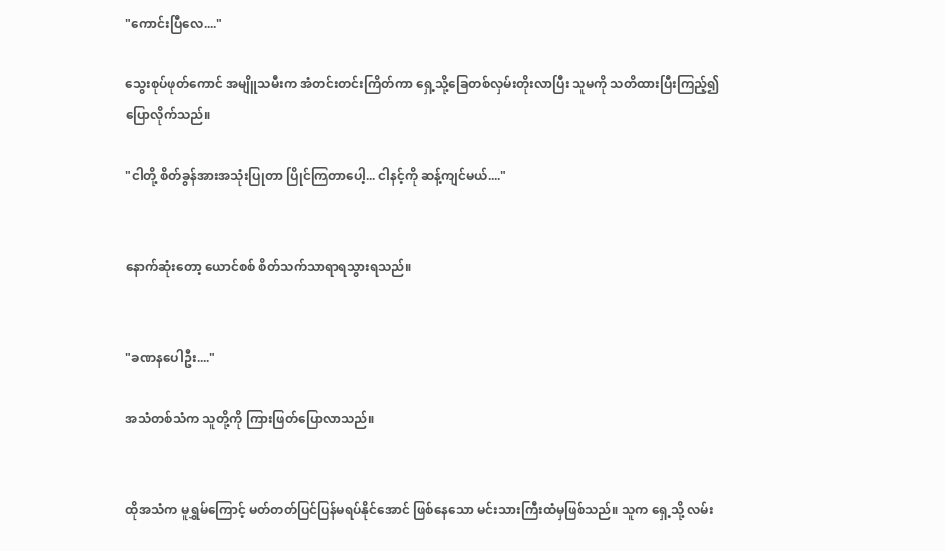"ကောင်းပြီလေ...."

သွေးစုပ်ဖုတ်ကောင် အမျိူသမီးက အံတင်းတင်းကြိတ်ကာ ရှေ့သို့ခြေတစ်လှမ်းတိုးလာပြီး သူမကို သတိထားပြီးကြည့်၍ ပြောလိုက်သည်။

"ငါတို့ စိတ်ခွန်အားအသုံးပြုတာ ပြိုင်ကြတာပေါ့... ငါနင့်ကို ဆန့်ကျင်မယ်...."


နောက်ဆုံးတော့ ယောင်စစ် စိတ်သက်သာရာရသွားရသည်။


"ခဏနပေါဦး...."

အသံတစ်သံက သူတို့ကို ကြားဖြတ်ပြောလာသည်။


ထိုအသံက မူရွှမ်ကြောင့် မတ်တတ်ပြင်ပြန်မရပ်နိုင်အောင် ဖြစ်နေသော မင်းသားကြီးထံမှဖြစ်သည်။ သူက ရှေ့သို့ လမ်း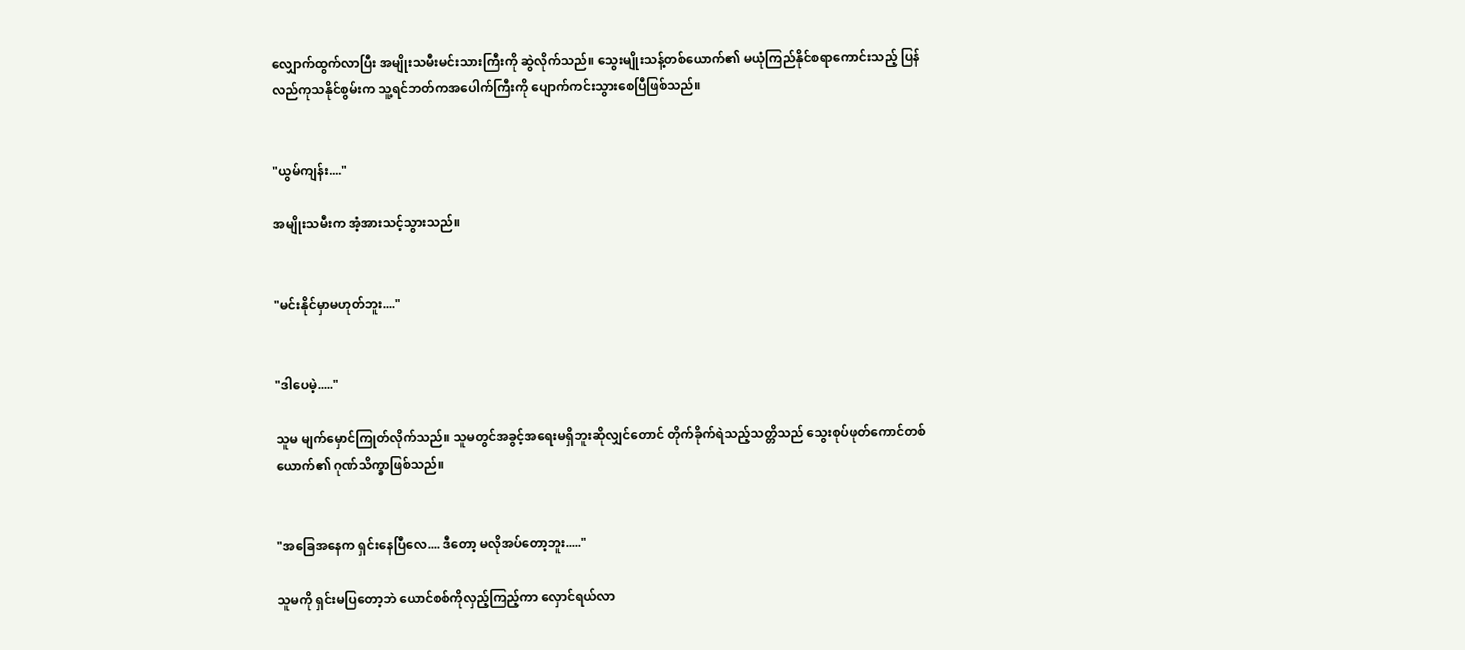လျှောက်ထွက်လာပြီး အမျိုးသမီးမင်းသားကြီးကို ဆွဲလိုက်သည်။ သွေးမျိုးသန့်တစ်ယောက်၏ မယုံကြည်နိုင်စရာကောင်းသည့် ပြန်လည်ကုသနိုင်စွမ်းက သူ့ရင်ဘတ်ကအပေါက်ကြီးကို ပျောက်ကင်းသွားစေပြီဖြစ်သည်။


"ယွမ်ကျန်း...."

အမျိုးသမီးက အံ့အားသင့်သွားသည်။


"မင်းနိုင်မှာမဟုတ်ဘူး...."


"ဒါပေမဲ့....."

သူမ မျက်မှောင်ကြုတ်လိုက်သည်။ သူမတွင်အခွင့်အရေးမရှိဘူးဆိုလျှင်တောင် တိုက်ခိုက်ရဲသည့်သတ္တိသည် သွေးစုပ်ဖုတ်ကောင်တစ်ယောက်၏ ဂုဏ်သိက္ခာဖြစ်သည်။


"အခြေအနေက ရှင်းနေပြီလေ.... ဒီတော့ မလိုအပ်တော့ဘူး....."

သူမကို ရှင်းမပြတော့ဘဲ ယောင်စစ်ကိုလှည့်ကြည့်ကာ လှောင်ရယ်လာ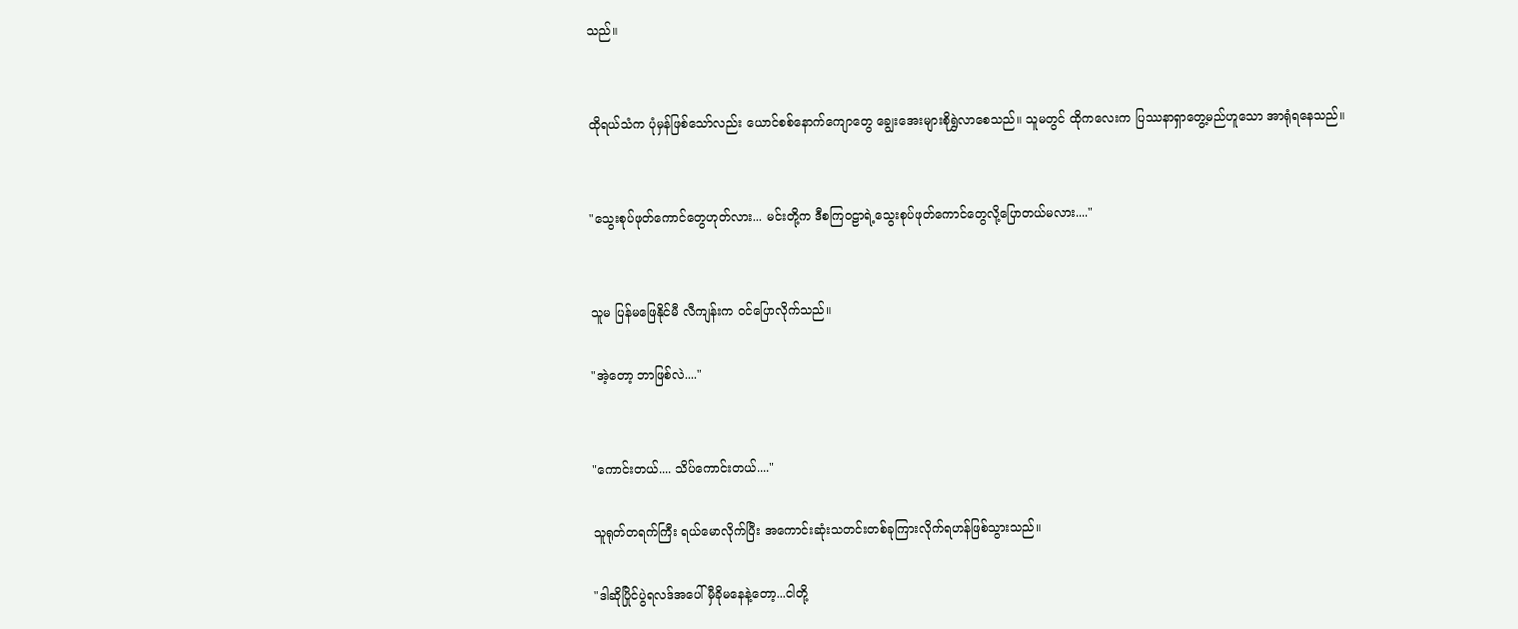သည်။


ထိုရယ်သံက ပုံမှန်ဖြစ်သော်လည်း ယောင်စစ်နောက်ကျောတွေ ချွေးအေးများစိုရွှဲလာစေသည်။ သူမတွင် ထိုကလေးက ပြဿနာရှာတွေ့မည်ဟူသော အာရုံရနေသည်။


"သွေးစုပ်ဖုတ်ကောင်တွေဟုတ်လား... မင်းတို့က ဒီစကြဝဠာရဲ့သွေးစုပ်ဖုတ်ကောင်တွေလို့ပြောတယ်မလား...."


သူမ ပြန်မဖြေနိုင်မီ လီကျန်းက ဝင်ပြောလိုက်သည်။

"အဲ့တော့ ဘာဖြစ်လဲ...."


"ကောင်းတယ်.... သိပ်ကောင်းတယ်...."

သူရုတ်တရက်ကြီး ရယ်မောလိုက်ပြီး အကောင်းဆုံးသတင်းတစ်ခုကြားလိုက်ရဟန်ဖြစ်သွားသည်။

"ဒါဆိုပြိုင်ပွဲရလဒ်အပေါ် မှီခိုမနေနဲ့တော့...ငါတို့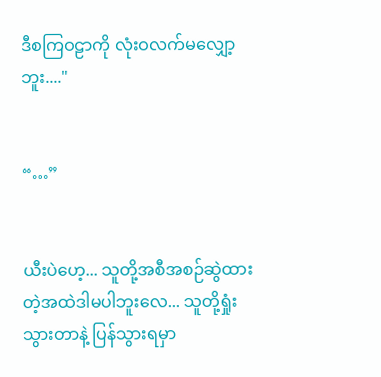ဒီစကြဝဠာကို လုံးဝလက်မလျှော့ဘူး...."


“…”


ယီးပဲဟေ့... သူတို့အစီအစဉ်ဆွဲထားတဲ့အထဲဒါမပါဘူးလေ... သူတို့ရှုံးသွားတာနဲ့ ပြန်သွားရမှာ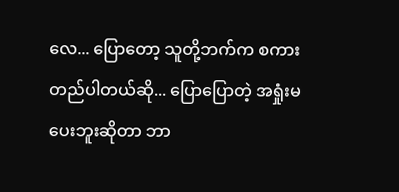လေ... ပြောတော့ သူတို့ဘက်က စကားတည်ပါတယ်ဆို... ပြောပြောတဲ့ အရှုံးမပေးဘူးဆိုတာ ဘာ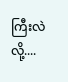ကြီးလဲလို့....